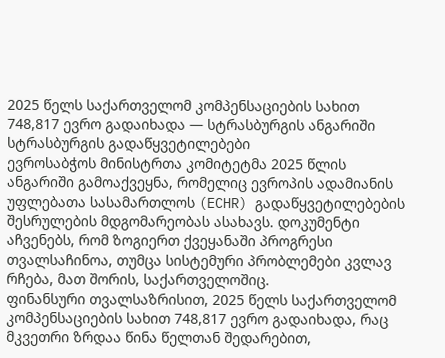2025 წელს საქართველომ კომპენსაციების სახით 748,817 ევრო გადაიხადა — სტრასბურგის ანგარიში
სტრასბურგის გადაწყვეტილებები
ევროსაბჭოს მინისტრთა კომიტეტმა 2025 წლის ანგარიში გამოაქვეყნა, რომელიც ევროპის ადამიანის უფლებათა სასამართლოს (ECHR) გადაწყვეტილებების შესრულების მდგომარეობას ასახავს. დოკუმენტი აჩვენებს, რომ ზოგიერთ ქვეყანაში პროგრესი თვალსაჩინოა, თუმცა სისტემური პრობლემები კვლავ რჩება, მათ შორის, საქართველოშიც.
ფინანსური თვალსაზრისით, 2025 წელს საქართველომ კომპენსაციების სახით 748,817 ევრო გადაიხადა, რაც მკვეთრი ზრდაა წინა წელთან შედარებით,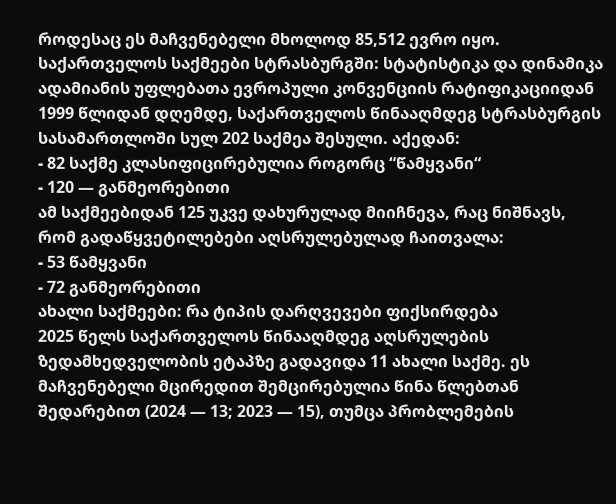როდესაც ეს მაჩვენებელი მხოლოდ 85,512 ევრო იყო.
საქართველოს საქმეები სტრასბურგში: სტატისტიკა და დინამიკა
ადამიანის უფლებათა ევროპული კონვენციის რატიფიკაციიდან 1999 წლიდან დღემდე, საქართველოს წინააღმდეგ სტრასბურგის სასამართლოში სულ 202 საქმეა შესული. აქედან:
- 82 საქმე კლასიფიცირებულია როგორც “წამყვანი“
- 120 — განმეორებითი
ამ საქმეებიდან 125 უკვე დახურულად მიიჩნევა, რაც ნიშნავს, რომ გადაწყვეტილებები აღსრულებულად ჩაითვალა:
- 53 წამყვანი
- 72 განმეორებითი
ახალი საქმეები: რა ტიპის დარღვევები ფიქსირდება
2025 წელს საქართველოს წინააღმდეგ აღსრულების ზედამხედველობის ეტაპზე გადავიდა 11 ახალი საქმე. ეს მაჩვენებელი მცირედით შემცირებულია წინა წლებთან შედარებით (2024 — 13; 2023 — 15), თუმცა პრობლემების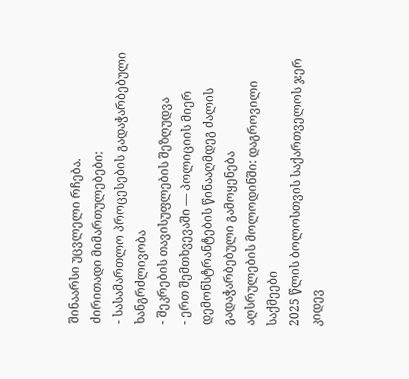შინაარსი უცვლელი რჩება.
ძირითადი მიმართულებები:
- სასამართლო პროცესების გადაჭარბებული ხანგრძლივობა
- შეკრების თავისუფლების შეზღუდვა
- ერთ შემთხვევაში — პოლიციის მიერ დემონსტრანტების წინააღმდეგ ძალის გადაჭარბებული გამოყენება
აღსრულების მოლოდინში: დაგროვილი საქმეები
2025 წლის ბოლოსთვის საქართველოს ჯერ კიდევ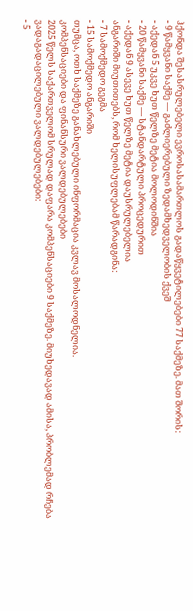ჰქონდა შესასრულებელი ევროსასამართლოს გადაწყვეტილებები 77 საქმეზე. მათ შორის:
- 9 წამყვანი საქმე — გაძლიერებული ზედამხედველობის ქვეშ
- აქედან 5 უკვე ხუთ წელზე მეტია მოლოდინშია
- 20 წამყვანი საქმე — სტანდარტული პროცედურით
- აქედან 9 ასევე ხუთ წელზე მეტია დაუსრულებელია
ანგარიში მიუთითებს, რომ ხელისუფლებამ წარადგინა:
- 7 სამოქმედო გეგმა
- 15 სამოქმედო ანგარიში
თუმცა, ოთხ საქმეზე განახლებული ინფორმაცია კვლავ მოსალოდნელია.
კომპენსაციები და ფინანსური ვალდებულებები
2025 წელს საქართველომ სრულად დაფარა კომპენსაციები 9 საქმეზე. მიუხედავად ამისა, პრობლემად რჩება ვადაგადაცილებული ვალდებულებები:
- 5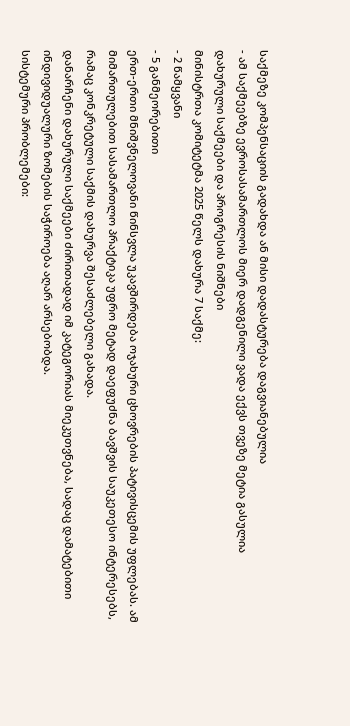საქმეზე კომპენსაციის გადახდა ან მისი დადასტურება დაგვიანებულია
- ამ საქმეებზე ევროსასამართლოს მიერ დადგენილი ვადა ექვს თვეზე მეტია გასულია
დახურული საქმეები და პროგრესის ნიშნები
მინისტრთა კომიტეტმა 2025 წელს დახურა 7 საქმე:
- 2 წამყვანი
- 5 განმეორებითი
ერთ-ერთი მნიშვნელოვანი წინსვლა უკავშირდება ოჯახური ცხოვრების პატივისცემის უფლებას. ამ მიმართულებით სასამართლო პრაქტიკა უფრო მეტად დაეფუძნა ბავშვის საუკეთესო ინტერესებს, რამაც კონკრეტული საქმის დახურვა შესაძლებელი გახადა.
დანარჩენი დახურული საქმეები ძირითადად იმ კატეგორიას მიეკუთვნება, სადაც დამატებითი ინდივიდუალური ზომების საჭიროება აღარ არსებობდა.
სისტემური პრობლემები: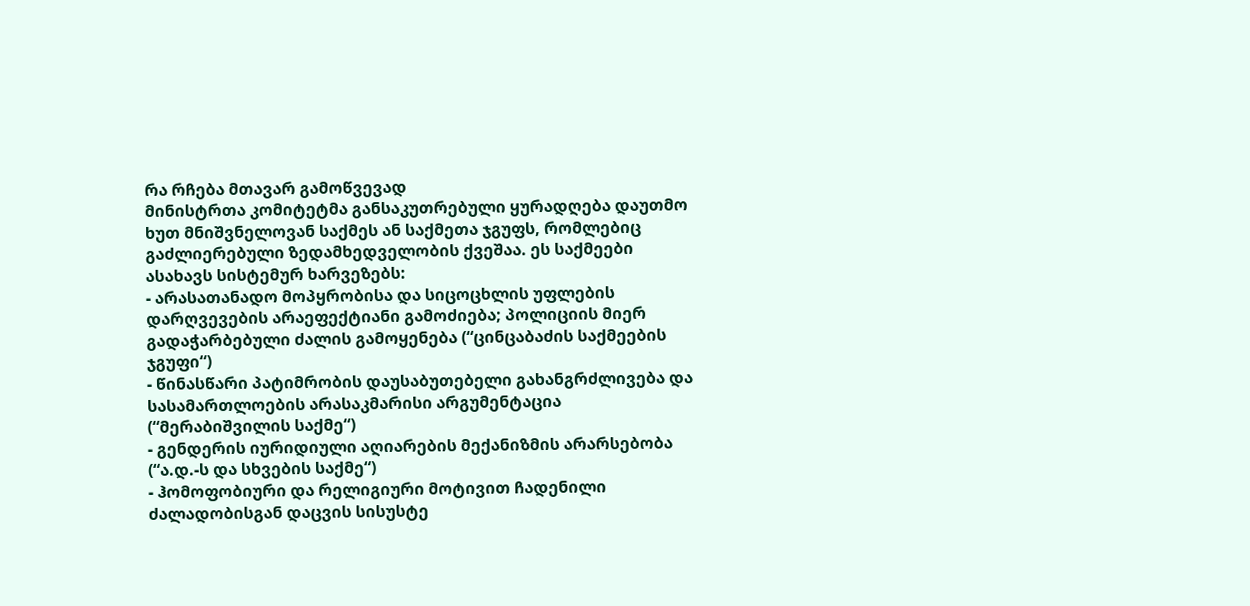რა რჩება მთავარ გამოწვევად
მინისტრთა კომიტეტმა განსაკუთრებული ყურადღება დაუთმო ხუთ მნიშვნელოვან საქმეს ან საქმეთა ჯგუფს, რომლებიც გაძლიერებული ზედამხედველობის ქვეშაა. ეს საქმეები ასახავს სისტემურ ხარვეზებს:
- არასათანადო მოპყრობისა და სიცოცხლის უფლების დარღვევების არაეფექტიანი გამოძიება; პოლიციის მიერ გადაჭარბებული ძალის გამოყენება (“ცინცაბაძის საქმეების ჯგუფი“)
- წინასწარი პატიმრობის დაუსაბუთებელი გახანგრძლივება და სასამართლოების არასაკმარისი არგუმენტაცია (“მერაბიშვილის საქმე“)
- გენდერის იურიდიული აღიარების მექანიზმის არარსებობა (“ა.დ.-ს და სხვების საქმე“)
- ჰომოფობიური და რელიგიური მოტივით ჩადენილი ძალადობისგან დაცვის სისუსტე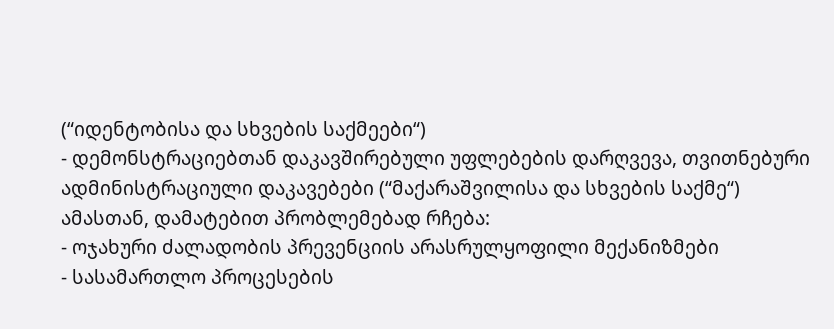(“იდენტობისა და სხვების საქმეები“)
- დემონსტრაციებთან დაკავშირებული უფლებების დარღვევა, თვითნებური ადმინისტრაციული დაკავებები (“მაქარაშვილისა და სხვების საქმე“)
ამასთან, დამატებით პრობლემებად რჩება:
- ოჯახური ძალადობის პრევენციის არასრულყოფილი მექანიზმები
- სასამართლო პროცესების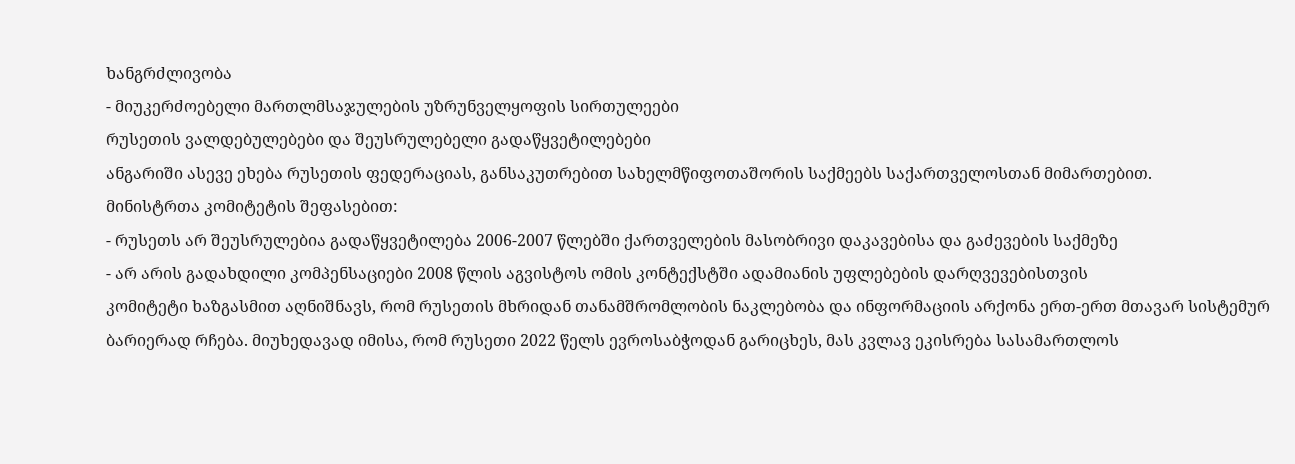ხანგრძლივობა
- მიუკერძოებელი მართლმსაჯულების უზრუნველყოფის სირთულეები
რუსეთის ვალდებულებები და შეუსრულებელი გადაწყვეტილებები
ანგარიში ასევე ეხება რუსეთის ფედერაციას, განსაკუთრებით სახელმწიფოთაშორის საქმეებს საქართველოსთან მიმართებით.
მინისტრთა კომიტეტის შეფასებით:
- რუსეთს არ შეუსრულებია გადაწყვეტილება 2006-2007 წლებში ქართველების მასობრივი დაკავებისა და გაძევების საქმეზე
- არ არის გადახდილი კომპენსაციები 2008 წლის აგვისტოს ომის კონტექსტში ადამიანის უფლებების დარღვევებისთვის
კომიტეტი ხაზგასმით აღნიშნავს, რომ რუსეთის მხრიდან თანამშრომლობის ნაკლებობა და ინფორმაციის არქონა ერთ-ერთ მთავარ სისტემურ ბარიერად რჩება. მიუხედავად იმისა, რომ რუსეთი 2022 წელს ევროსაბჭოდან გარიცხეს, მას კვლავ ეკისრება სასამართლოს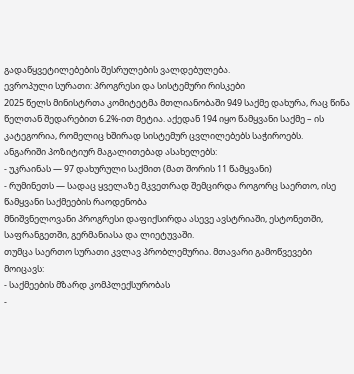გადაწყვეტილებების შესრულების ვალდებულება.
ევროპული სურათი: პროგრესი და სისტემური რისკები
2025 წელს მინისტრთა კომიტეტმა მთლიანობაში 949 საქმე დახურა, რაც წინა წელთან შედარებით 6.2%-ით მეტია. აქედან 194 იყო წამყვანი საქმე – ის კატეგორია, რომელიც ხშირად სისტემურ ცვლილებებს საჭიროებს.
ანგარიში პოზიტიურ მაგალითებად ასახელებს:
- უკრაინას — 97 დახურული საქმით (მათ შორის 11 წამყვანი)
- რუმინეთს — სადაც ყველაზე მკვეთრად შემცირდა როგორც საერთო, ისე წამყვანი საქმეების რაოდენობა
მნიშვნელოვანი პროგრესი დაფიქსირდა ასევე ავსტრიაში, ესტონეთში, საფრანგეთში, გერმანიასა და ლიეტუვაში.
თუმცა საერთო სურათი კვლავ პრობლემურია. მთავარი გამოწვევები მოიცავს:
- საქმეების მზარდ კომპლექსურობას
-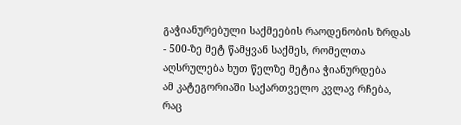გაჭიანურებული საქმეების რაოდენობის ზრდას
- 500-ზე მეტ წამყვან საქმეს, რომელთა აღსრულება ხუთ წელზე მეტია ჭიანურდება
ამ კატეგორიაში საქართველო კვლავ რჩება, რაც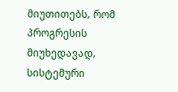მიუთითებს, რომ პროგრესის მიუხედავად, სისტემური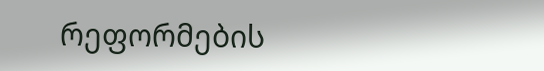რეფორმების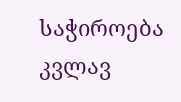საჭიროება კვლავ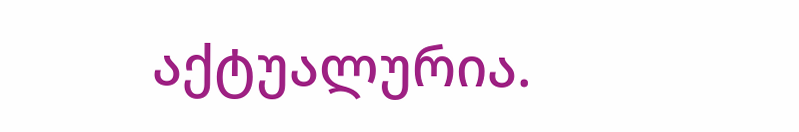აქტუალურია.